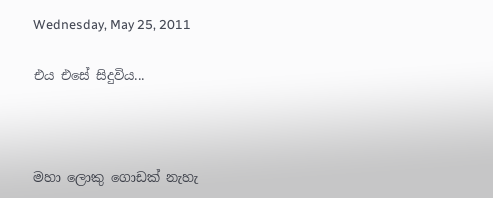Wednesday, May 25, 2011

එය එසේ සිදුවිය...



මහා ලොකු ගොඩක් නැහැ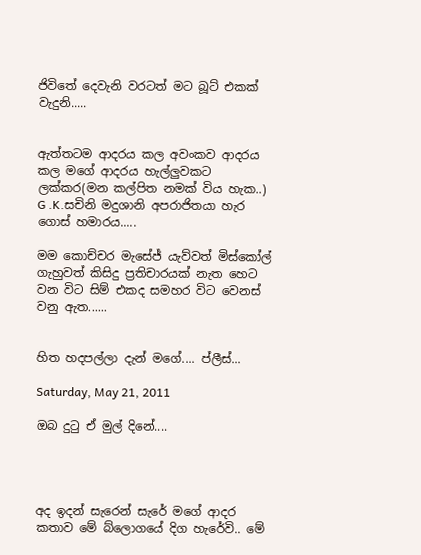ජිවිතේ දෙවැනි වරටත් මට බූට් එකක් වැදුනි.....


ඇත්තටම ආදරය කල අවංකව ආදරය කල මගේ ආදරය හැල්ලුවකට ලක්කර(මන කල්පිත නමක් විය හැක..) G .K.සචිනි මදුශානි අපරාජිතයා හැර ගොස් හමාරය.....

මම කොච්චර මැසේජ් යැව්වත් මිස්කෝල් ගැහුවත් කිසිදු ප්‍රතිචාරයක් නැත හෙට වන විට සිම් එකද සමහර විට වෙනස් වනු ඇත......


හිත හදපල්ලා දැන් මගේ.... ප්ලීස්...

Saturday, May 21, 2011

ඔබ දුටු ඒ මුල් දිනේ....




අද ඉදන් සැරෙන් සැරේ මගේ ආදර කතාව මේ බ්ලොගයේ දිග හැරේවි.. මේ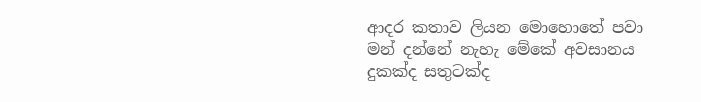ආදර කතාව ලියන මොහොතේ පවා මන් දන්නේ නැහැ මේකේ අවසානය දුකක්ද සතුටක්ද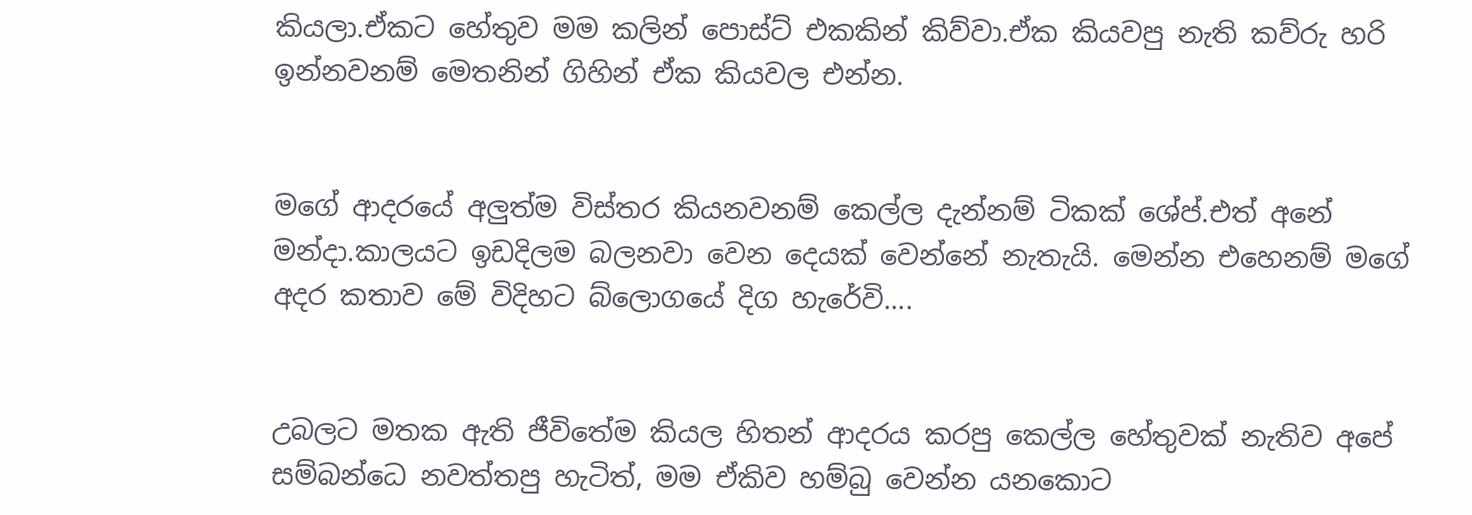කියලා.ඒකට හේතුව මම කලින් පොස්ට් එකකින් කිව්වා.ඒක කියවපු නැති කව්රු හරි ඉන්නවනම් මෙතනින් ගිහින් ඒක කියවල එන්න.


මගේ ආදරයේ අලුත්ම විස්තර කියනවනම් කෙල්ල දැන්නම් ටිකක් ශේප්.එත් අනේ මන්දා.කාලයට ඉඩදිලම බලනවා වෙන දෙයක් වෙන්නේ නැතැයි. මෙන්න එහෙනම් මගේ අදර කතාව මේ විදිහට බ්ලොගයේ දිග හැරේවි....


උබලට මතක ඇති ජීවිතේම කියල හිතන් ආදරය කරපු කෙල්ල හේතුවක් නැතිව අපේ සම්බන්ධෙ නවත්තපු හැටිත්, මම ඒකිව හම්බු වෙන්න යනකොට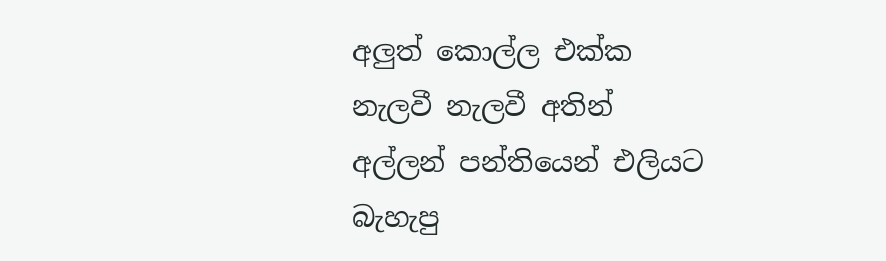අලුත් කොල්ල එක්ක නැලවී නැලවී අතින් අල්ලන් පන්තියෙන් එලියට බැහැපු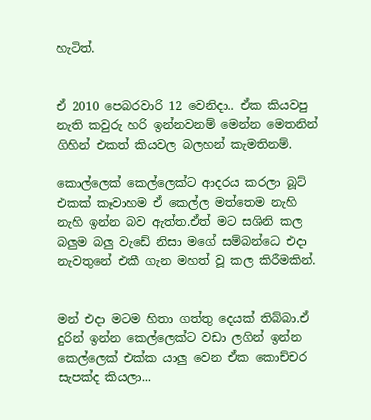හැටිත්.


ඒ 2010 පෙබරවාරි 12 වෙනිදා.. ඒක කියවපු නැති කවුරු හරි ඉන්නවනම් මෙන්න මෙතනින් ගිහින් එකත් කියවල බලහන් කැමතිනම්.

කොල්ලෙක් කෙල්ලෙක්ට ආදරය කරලා බූට් එකක් කෑවාහම ඒ කෙල්ල මත්තෙම නැහි නැහි ඉන්න බව ඇත්ත.ඒත් මට සශිනි කල බලුම බලු වැඩේ නිසා මගේ සම්බන්ධෙ එදා නැවතුනේ එකී ගැන මහත් වූ කල කිරීමකින්.


මන් එදා මටම හිතා ගත්තු දෙයක් තිබ්බා.ඒ දුරින් ඉන්න කෙල්ලෙක්ට වඩා ලගින් ඉන්න කෙල්ලෙක් එක්ක යාලු වෙන ඒක කොච්චර සැපක්ද කියලා...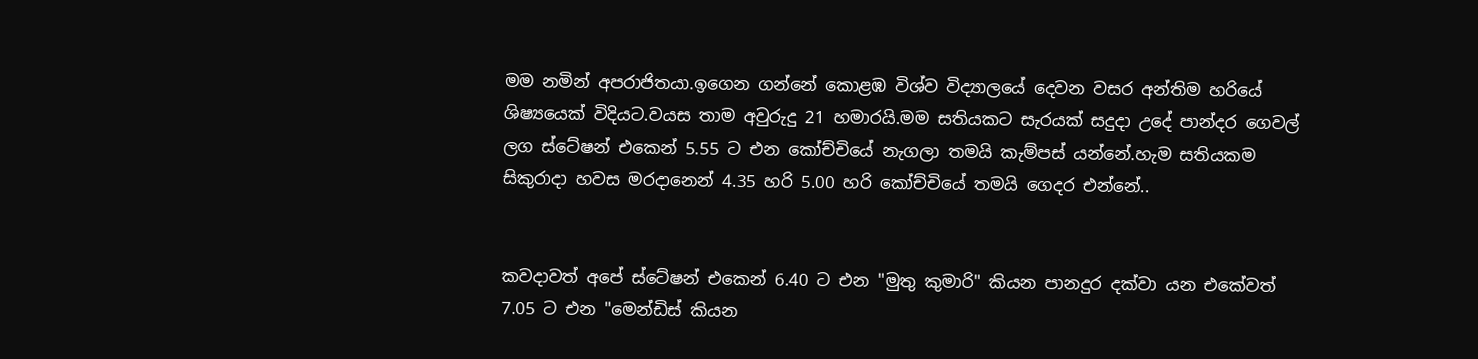මම නමින් අපරාජිතයා.ඉගෙන ගන්නේ කොළඹ විශ්ව විද්‍යාලයේ දෙවන වසර අන්තිම හරියේ ශිෂ්‍යයෙක් විදියට.වයස තාම අවුරුදු 21 හමාරයි.මම සතියකට සැරයක් සදුදා උදේ පාන්දර ගෙවල් ලග ස්ටේෂන් එකෙන් 5.55 ට එන කෝච්චියේ නැගලා තමයි කැම්පස් යන්නේ.හැම සතියකම සිකුරාදා හවස මරදානෙන් 4.35 හරි 5.00 හරි කෝච්චියේ තමයි ගෙදර එන්නේ..


කවදාවත් අපේ ස්ටේෂන් එකෙන් 6.40 ට එන "මුතු කුමාරි" කියන පානදුර දක්වා යන එකේවත් 7.05 ට එන "මෙන්ඩිස් කියන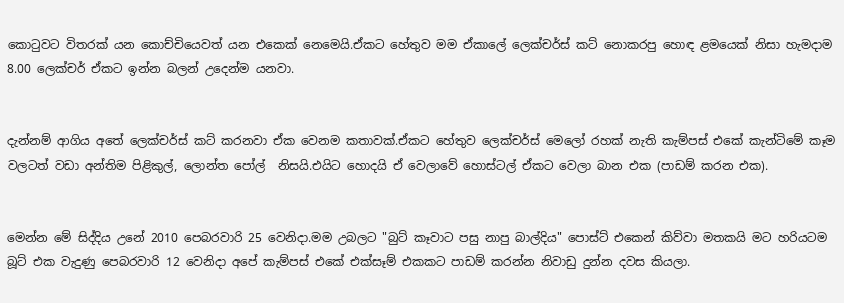කොටුවට විතරක් යන කොච්චියෙවත් යන එකෙක් නෙමෙයි.ඒකට හේතුව මම ඒකාලේ ලෙක්චර්ස් කට් නොකරපු හොඳ ළමයෙක් නිසා හැමදාම 8.00 ලෙක්චර් ඒකට ඉන්න බලන් උදෙන්ම යනවා.


දැන්නම් ආගිය අතේ ලෙක්චර්ස් කට් කරනවා ඒක වෙනම කතාවක්.ඒකට හේතුව ලෙක්චර්ස් මෙලෝ රහක් නැති කැම්පස් එකේ කැන්ටිමේ කෑම වලටත් වඩා අන්තිම පිළිකුල්, ලොන්ත පෝල්  නිසයි.එයිට හොදයි ඒ වෙලාවේ හොස්ටල් ඒකට වෙලා බාන එක (පාඩම් කරන එක).


මෙන්න මේ සිද්දිය උනේ 2010 පෙබරවාරි 25 වෙනිදා.මම උබලට "බුට් කෑවාට පසු නාපු බාල්දිය" පොස්ට් එකෙන් කිව්වා මතකයි මට හරියටම බූට් එක වැදුණු පෙබරවාරි 12 වෙනිදා අපේ කැම්පස් එකේ එක්සෑම් එකකට පාඩම් කරන්න නිවාඩු දුන්න දවස කියලා.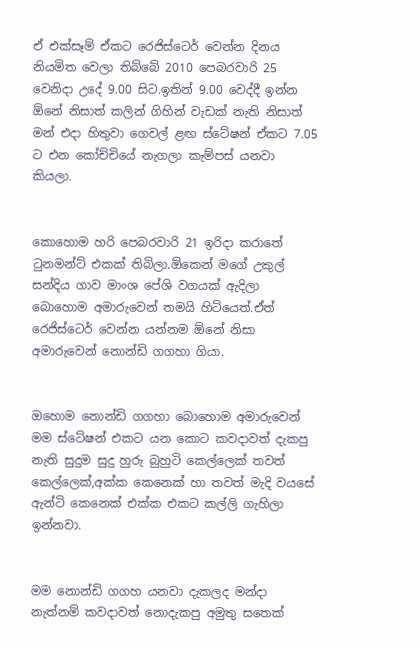ඒ එක්සෑම් ඒකට රෙජිස්ටෙර් වෙන්න දිනය නියමිත වෙලා තිබ්බේ 2010 පෙබරවාරි 25 වෙනිදා උදේ 9.00 සිට.ඉතින් 9.00 වෙද්දී ඉන්න ඕනේ නිසාත් කලින් ගිහින් වැඩක් නැති නිසාත් මන් එදා හිතුවා ගෙවල් ළඟ ස්ටේෂන් ඒකට 7.05 ට එන කෝච්චියේ නැගලා කැම්පස් යනවා කියලා.


කොහොම හරි පෙබරවාරි 21 ඉරිදා කරාතේ ටුනමන්ට් එකක් තිබිලා.ඕකෙන් මගේ උකුල් සන්දිය ගාව මාංශ පේශි වගයක් ඇදිලා බොහොම අමාරුවෙන් තමයි හිටියෙත්.ඒත් රෙජිස්ටෙර් වෙන්න යන්නම ඕනේ නිසා අමාරුවෙන් නොන්ඩි ගගහා ගියා.


ඔහොම නොන්ඩි ගගහා බොහොම අමාරුවෙන් මම ස්ටේෂන් එකට යන කොට කවදාවත් දැකපු නැති සුදුම සුදු හුරු බුහුටි කෙල්ලෙක් තවත් කෙල්ලෙක්,අක්ක කෙනෙක් හා තවත් මැදි වයසේ ඇන්ටි කෙනෙක් එක්ක එකට කල්ලි ගැහිලා ඉන්නවා.


මම නොන්ඩි ගගහ යනවා දැකලද මන්දා නැත්නම් කවදාවත් නොදැකපු අමුතු සතෙක්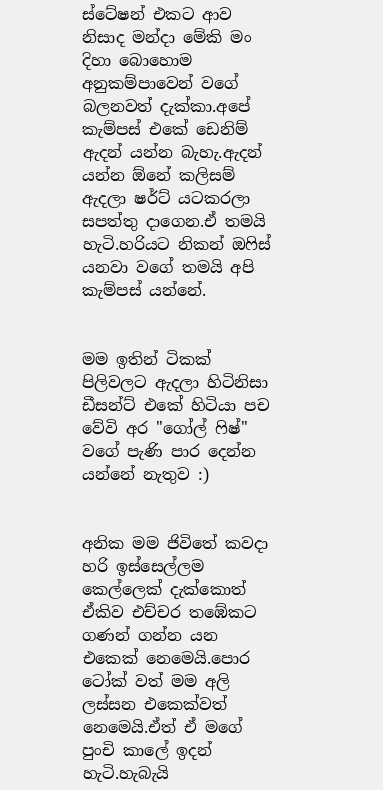ස්ටේෂන් එකට ආව නිසාද මන්දා මේකි මං දිහා බොහොම අනුකම්පාවෙන් වගේ බලනවත් දැක්කා.අපේ කැම්පස් එකේ ඩෙනිම් ඇදන් යන්න බැහැ.ඇදන් යන්න ඕනේ කලිසම් ඇදලා ෂර්ට් යටකරලා සපත්තු දාගෙන.ඒ තමයි හැටි.හරියට නිකන් ඔෆිස් යනවා වගේ තමයි අපි කැම්පස් යන්නේ.


මම ඉතින් ටිකක් පිලිවලට ඇදලා හිටිනිසා ඩීසන්ට් එකේ හිටියා පච වේවි අර "ගෝල් ෆිෂ්" වගේ පැණි පාර දෙන්න යන්නේ නැතුව :)


අනික මම ජිවිතේ කවදා හරි ඉස්සෙල්ලම කෙල්ලෙක් දැක්කොත් ඒකිව එච්චර තඹේකට  ගණන් ගන්න යන එකෙක් නෙමෙයි.පොර ටෝක් වත් මම අලි ලස්සන එකෙක්වත් නෙමෙයි.ඒත් ඒ මගේ පුංචි කාලේ ඉදන් හැටි.හැබැයි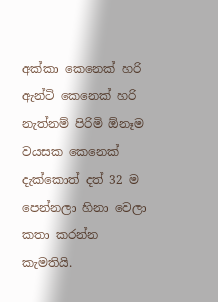අක්කා කෙනෙක් හරි ඇන්ටි කෙනෙක් හරි නැත්නම් පිරිමි ඕනෑම වයසක කෙනෙක් දැක්කොත් දත් 32 ම පෙන්නලා හිනා වෙලා කතා කරන්න කැමතියි.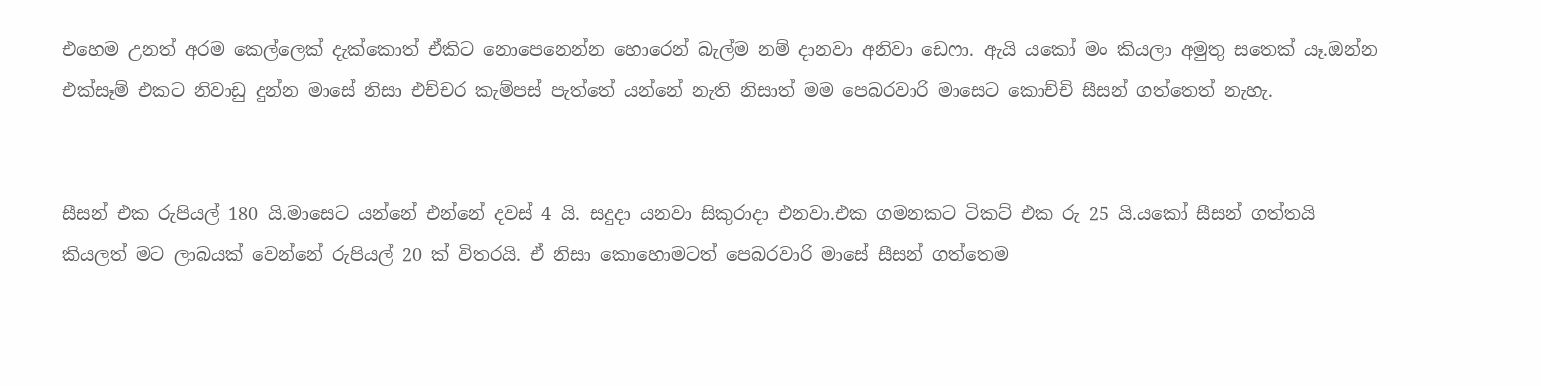එහෙම උනත් අරම කෙල්ලෙක් දැක්කොත් ඒකිට නොපෙනෙන්න හොරෙන් බැල්ම නම් දානවා අනිවා ඩෙෆා. ඇයි යකෝ මං කියලා අමුතු සතෙක් යෑ.ඔන්න එක්සෑම් එකට නිවාඩු දුන්න මාසේ නිසා එච්චර කැම්පස් පැත්තේ යන්නේ නැති නිසාත් මම පෙබරවාරි මාසෙට කොච්චි සීසන් ගත්තෙත් නැහැ.


සීසන් එක රුපියල් 180 යි.මාසෙට යන්නේ එන්නේ දවස් 4 යි. සදුදා යනවා සිකුරාදා එනවා.එක ගමනකට ටිකට් එක රු 25 යි.යකෝ සීසන් ගත්තයි කියලත් මට ලාබයක් වෙන්නේ රුපියල් 20 ක් විතරයි. ඒ නිසා කොහොමටත් පෙබරවාරි මාසේ සීසන් ගත්තෙම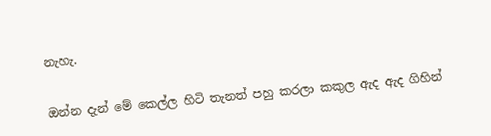නැහැ.


ඔන්න දැන් මේ කෙල්ල හිටි තැනත් පහු කරලා කකුල ඇද ඇද ගිහින්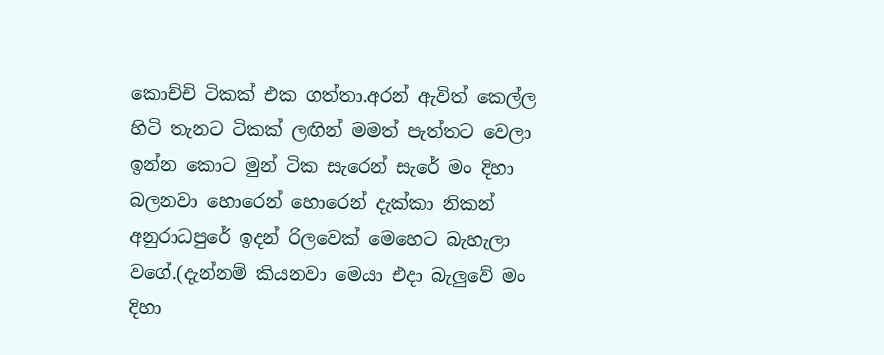කොච්චි ටිකක් එක ගත්තා.අරන් ඇවිත් කෙල්ල හිටි තැනට ටිකක් ලඟින් මමත් පැත්තට වෙලා ඉන්න කොට මුන් ටික සැරෙන් සැරේ මං දිහා බලනවා හොරෙන් හොරෙන් දැක්කා නිකන් අනුරාධපුරේ ඉදන් රිලවෙක් මෙහෙට බැහැලා වගේ.(දැන්නම් කියනවා මෙයා එදා බැලුවේ මං දිහා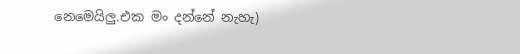නෙමෙයිලු.එක මං දන්නේ නැහැ)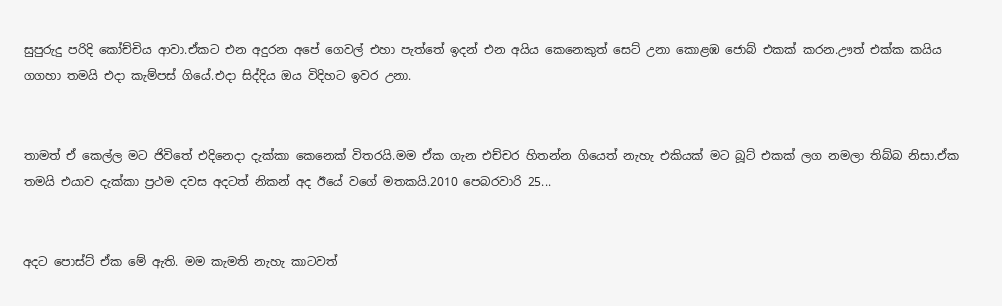සුපුරුදු පරිදි කෝච්චිය ආවා.ඒකට එන අදුරන අපේ ගෙවල් එහා පැත්තේ ඉදන් එන අයිය කෙනෙකුත් සෙට් උනා කොළඹ ජොබ් එකක් කරන.ඌත් එක්ක කයිය ගගහා තමයි එදා කැම්පස් ගියේ.එදා සිද්දිය ඔය විදිහට ඉවර උනා.


තාමත් ඒ කෙල්ල මට ජිවිතේ එදිනෙදා දැක්කා කෙනෙක් විතරයි.මම ඒක ගැන එච්චර හිතන්න ගියෙත් නැහැ එකියක් මට බූට් එකක් ලග නමලා තිබ්බ නිසා.ඒක තමයි එයාව දැක්කා ප්‍රථම දවස අදටත් නිකන් අද ඊයේ වගේ මතකයි.2010 පෙබරවාරි 25...


අදට පොස්ට් ඒක මේ ඇති. මම කැමති නැහැ කාටවත්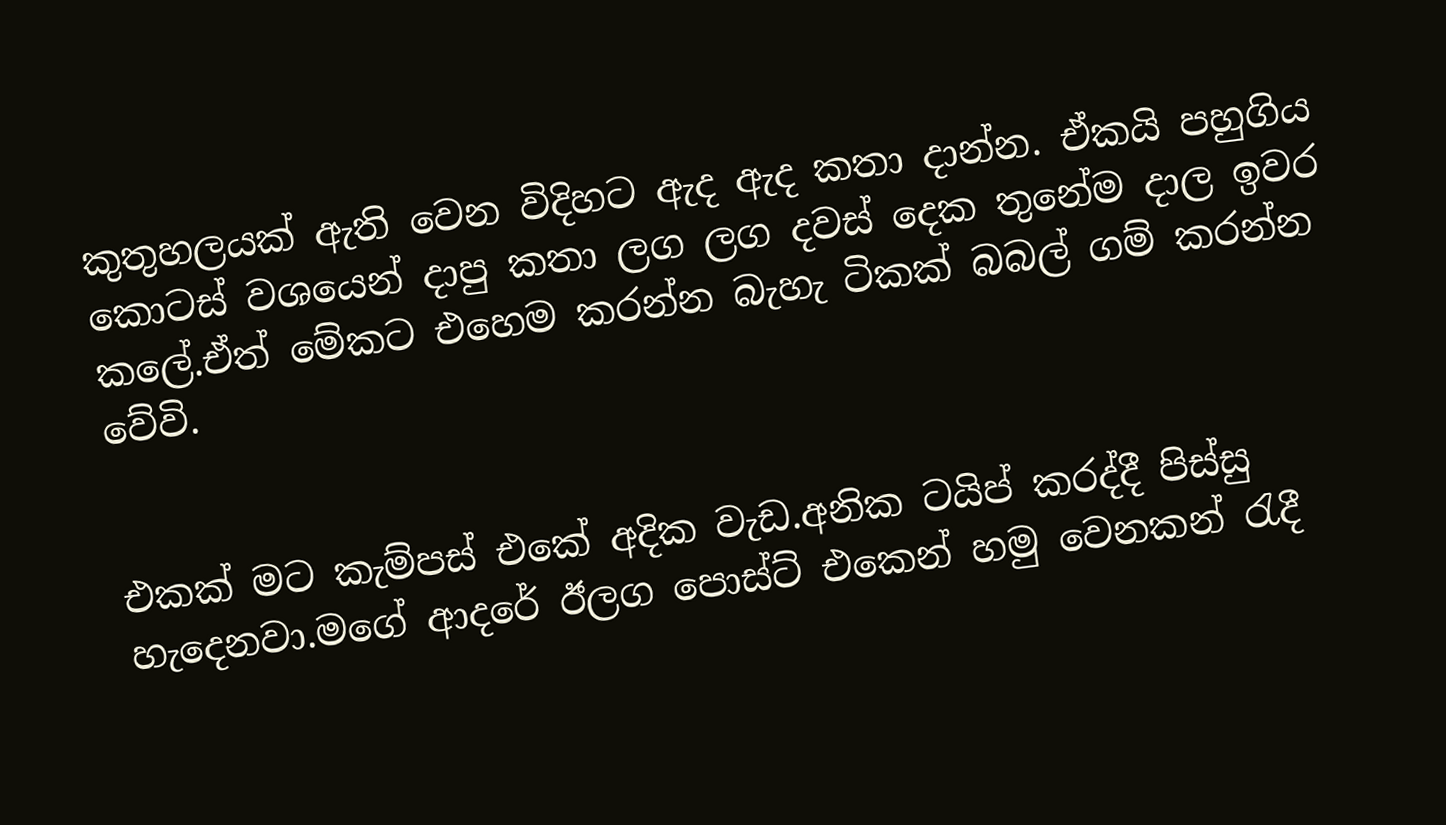කුතුහලයක් ඇති වෙන විදිහට ඇද ඇද කතා දාන්න. ඒකයි පහුගිය කොටස් වශයෙන් දාපු කතා ලග ලග දවස් දෙක තුනේම දාල ඉවර කලේ.ඒත් මේකට එහෙම කරන්න බැහැ ටිකක් බබල් ගම් කරන්න වේවි.


එකක් මට කැම්පස් එකේ අදික වැඩ.අනික ටයිප් කරද්දී පිස්සු හැදෙනවා.මගේ ආදරේ ඊලග පොස්ට් එකෙන් හමු වෙනකන් රැදී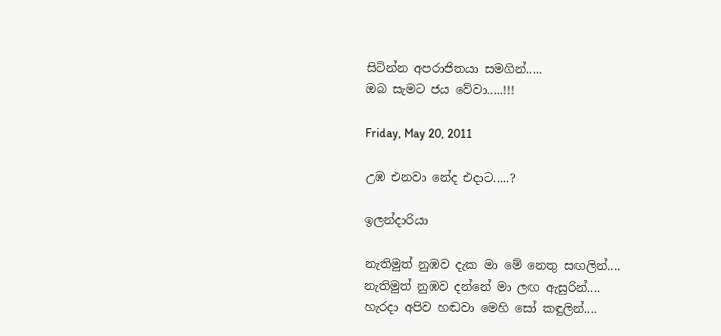සිටින්න අපරාජිතයා සමගින්.....
ඔබ සැමට ජය වේවා.....!!!

Friday, May 20, 2011

උඹ එනවා නේද එදාට.....?

ඉලන්දාරියා

නැතිමුත් නුඹව දැක මා මේ නෙතු සඟලින්....
නැතිමුත් නුඹව දන්නේ මා ලඟ ඇසුරින්....
හැරදා අපිව හඬවා මෙහි සෝ කඳුලින්....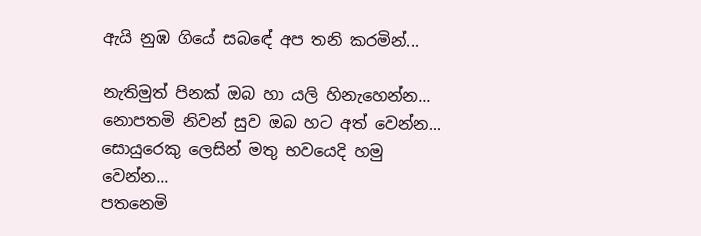ඇයි නුඹ ගියේ සබඳේ අප තනි කරමින්...

නැතිමුත් පිනක් ඔබ හා යලි හිනැහෙන්න...
නොපතමි නිවන් සුව ඔබ හට අත් වෙන්න...
සොයුරෙකු ලෙසින් මතු භවයෙදි හමු වෙන්න...
පතනෙමි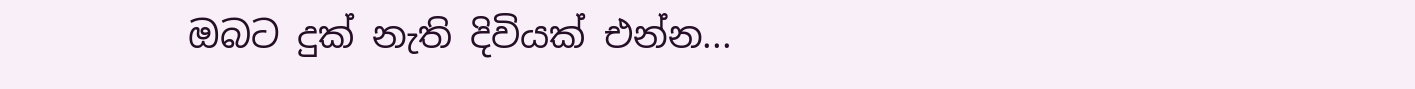ඔබට දුක් නැති දිවියක් එන්න...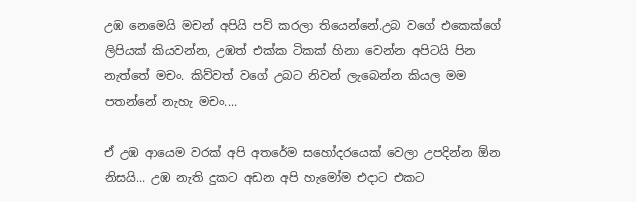උඹ නෙමෙයි මචන් අපියි පව් කරලා තියෙන්නේ.උබ වගේ එකෙක්ගේ ලිපියක් කියවන්න, උඹත් එක්ක ටිකක් හිනා වෙන්න අපිටයි පින නැත්තේ මචං. කිව්වත් වගේ උබට නිවන් ලැබෙන්න කියල මම පතන්නේ නැහැ මචං....

ඒ උඹ ආයෙම වරක් අපි අතරේම සහෝදරයෙක් වෙලා උපදින්න ඕන නිසයි... උඹ නැති දුකට අඩන අපි හැමෝම එදාට එකට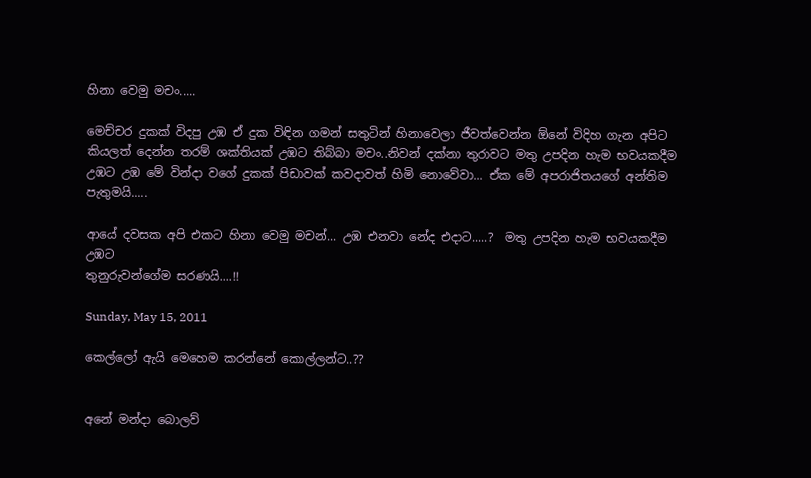හිනා වෙමු මචං.....

මෙච්චර දුකක් විදපු උඹ ඒ දුක විඳින ගමන් සතුටින් හිනාවෙලා ජීවත්වෙන්න ඕනේ විදිහ ගැන අපිට කියලත් දෙන්න තරම් ශක්තියක් උඹට තිබ්බා මචං..නිවන් දක්නා තුරාවට මතු උපදින හැම භවයකදීම උඹට උඹ මේ වින්දා වගේ දුකක් පිඩාවක් කවදාවත් හිමි නොවේවා... ඒක මේ අපරාජිතයගේ අන්තිම පැතුමයි.....

ආයේ දවසක අපි එකට හිනා වෙමු මචන්... උඹ එනවා නේද එදාට.....?  මතු උපදින හැම භවයකදීම උඹට
තුනුරුවන්ගේම සරණයි....!!

Sunday, May 15, 2011

කෙල්ලෝ ඇයි මෙහෙම කරන්නේ කොල්ලන්ට..??


අනේ මන්දා බොලව්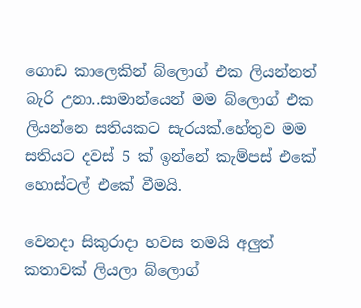ගොඩ කාලෙකින් බ්ලොග් එක ලියන්නත් බැරි උනා..සාමාන්යෙන් මම බ්ලොග් එක ලියන්නෙ සතියකට සැරයක්.හේතුව මම සතියට දවස් 5 ක් ඉන්නේ කැම්පස් එකේ හොස්ටල් එකේ වීමයි.

වෙනදා සිකුරාදා හවස තමයි අලුත් කතාවක් ලියලා බ්ලොග්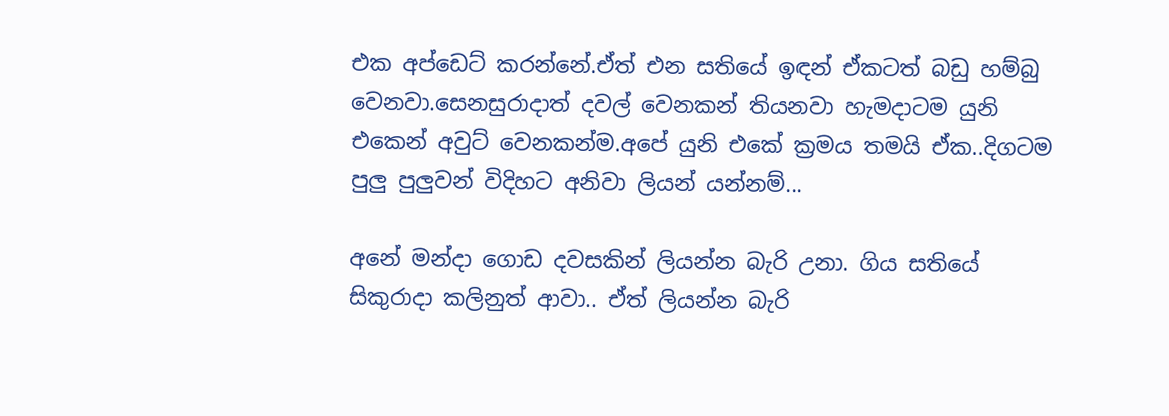එක අප්ඩෙට් කරන්නේ.ඒත් එන සතියේ ඉඳන් ඒකටත් බඩු හම්බු වෙනවා.සෙනසුරාදාත් දවල් වෙනකන් තියනවා හැමදාටම යුනි එකෙන් අවුට් වෙනකන්ම.අපේ යුනි එකේ ක්‍රමය තමයි ඒක..දිගටම පුලු පුලුවන් විදිහට අනිවා ලියන් යන්නම්...

අනේ මන්දා ගොඩ දවසකින් ලියන්න බැරි උනා. ගිය සතියේ සිකුරාදා කලිනුත් ආවා.. ඒත් ලියන්න බැරි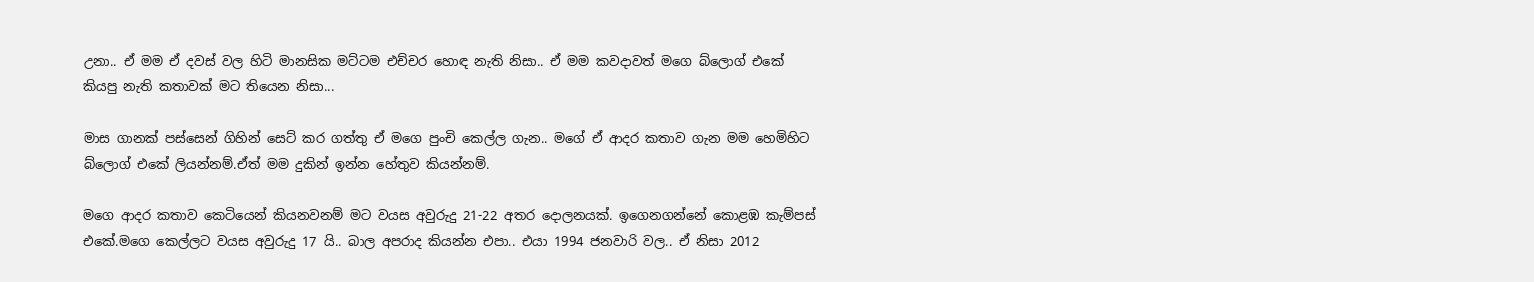උනා.. ඒ මම ඒ දවස් වල හිටි මානසික මට්ටම එච්චර හොඳ නැති නිසා.. ඒ මම කවදාවත් මගෙ බ්ලොග් එකේ කියපු නැති කතාවක් මට තියෙන නිසා...

මාස ගානක් පස්සෙන් ගිහින් සෙට් කර ගත්තු ඒ මගෙ පුංචි කෙල්ල ගැන.. මගේ ඒ ආදර කතාව ගැන මම හෙමිහිට බ්ලොග් එකේ ලියන්නම්.ඒත් මම දුකින් ඉන්න හේතුව කියන්නම්.

මගෙ ආදර කතාව කෙටියෙන් කියනවනම් මට වයස අවුරුදු 21-22 අතර දොලනයක්. ඉගෙනගන්නේ කොළඹ කැම්පස් එකේ.මගෙ කෙල්ලට වයස අවුරුදු 17 යි.. බාල අපරාද කියන්න එපා.. එයා 1994 ජනවාරි වල.. ඒ නිසා 2012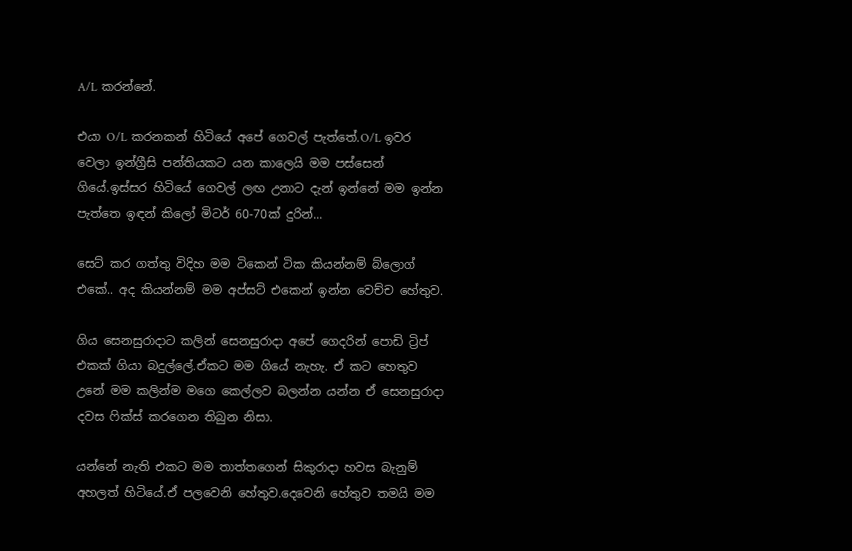A/L කරන්නේ.

එයා O/L කරනකන් හිටියේ අපේ ගෙවල් පැත්තේ.O/L ඉවර වෙලා ඉන්ග්‍රීසි පන්තියකට යන කාලෙයි මම පස්සෙන් ගියේ.ඉස්සර හිටියේ ගෙවල් ලඟ උනාට දැන් ඉන්නේ මම ඉන්න පැත්තෙ ඉඳන් කිලෝ මිටර් 60-70ක් දුරින්...

සෙට් කර ගත්තු විදිහ මම ටිකෙන් ටික කියන්නම් බ්ලොග් එකේ.. අද කියන්නම් මම අප්සට් එකෙන් ඉන්න වෙච්ච හේතුව.

ගිය සෙනසුරාදාට කලින් සෙනසුරාදා අපේ ගෙදරින් පොඩි ට්‍රිප් එකක් ගියා බදුල්ලේ.ඒකට මම ගියේ නැහැ. ඒ කට හෙතුව උනේ මම කලින්ම මගෙ කෙල්ලව බලන්න යන්න ඒ සෙනසුරාදා දවස ෆික්ස් කරගෙන තිබුන නිසා.

යන්නේ නැති එකට මම තාත්තගෙන් සිකුරාදා හවස බැනුම් අහලත් හිටියේ.ඒ පලවෙනි හේතුව.දෙවෙනි හේතුව තමයි මම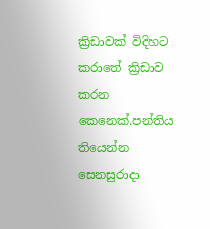ක්‍රිඩාවක් විදිහට කරාතේ ක්‍රිඩාව කරන කෙනෙක්.පන්තිය තියෙන්න සෙනසුරාදා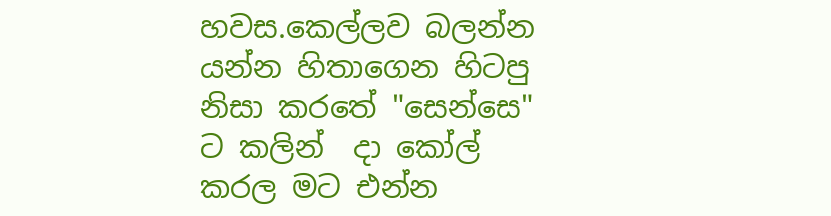හවස.කෙල්ලව බලන්න යන්න හිතාගෙන හිටපු නිසා කරතේ "සෙන්සෙ" ට කලින්  දා කෝල් කරල මට එන්න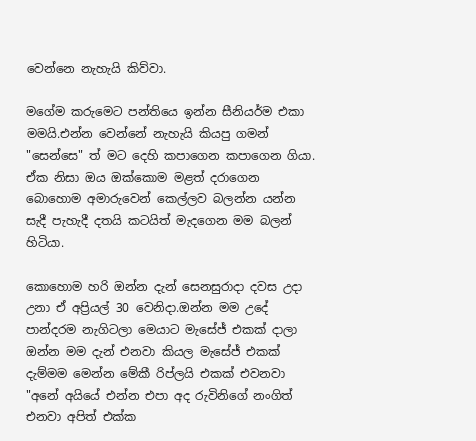වෙන්නෙ නැහැයි කිව්වා.

මගේම කරුමෙට පන්තියෙ ඉන්න සීනියර්ම එකා මමයි.එන්න වෙන්නේ නැහැයි කියපු ගමන් "සෙන්සෙ" ත් මට දෙහි කපාගෙන කපාගෙන ගියා. ඒක නිසා ඔය ඔක්කොම මළත් දරාගෙන බොහොම අමාරුවෙන් කෙල්ලව බලන්න යන්න සැදී පැහැදී දතයි කටයිත් මැදගෙන මම බලන් හිටියා.

කොහොම හරි ඔන්න දැන් සෙනසුරාදා දවස උදා උනා ඒ අප්‍රියල් 30 වෙනිදා.ඔන්න මම උදේ පාන්දරම නැගිටලා මෙයාට මැසේජ් එකක් දාලා ඔන්න මම දැන් එනවා කියල මැසේජ් එකක් දැම්මම මෙන්න මේකී රිප්ලයි එකක් එවනවා
"අනේ අයියේ එන්න එපා අද රුවිනිගේ නංගිත් එනවා අපිත් එක්ක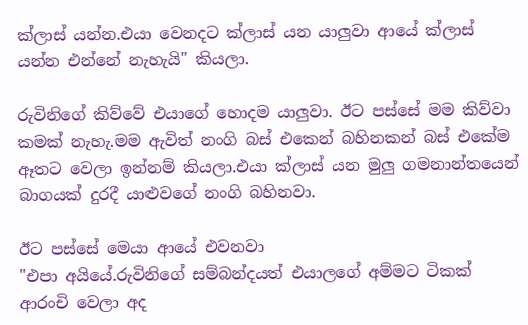ක්ලාස් යන්න.එයා වෙනදට ක්ලාස් යන යාලුවා ආයේ ක්ලාස් යන්න එන්නේ නැහැයි" කියලා.

රුවිනිගේ කිව්වේ එයාගේ හොදම යාලුවා. ඊට පස්සේ මම කිව්වා කමක් නැහැ.මම ඇවිත් නංගි බස් එකෙන් බහිනකන් බස් එකේම ඈතට වෙලා ඉන්නම් කියලා.එයා ක්ලාස් යන මුලු ගමනාන්තයෙන් බාගයක් දුරදී යාළුවගේ නංගි බහිනවා.

ඊට පස්සේ මෙයා ආයේ එවනවා
"එපා අයියේ.රුවිනිගේ සම්බන්දයත් එයාලගේ අම්මට ටිකක් ආරංචි වෙලා අද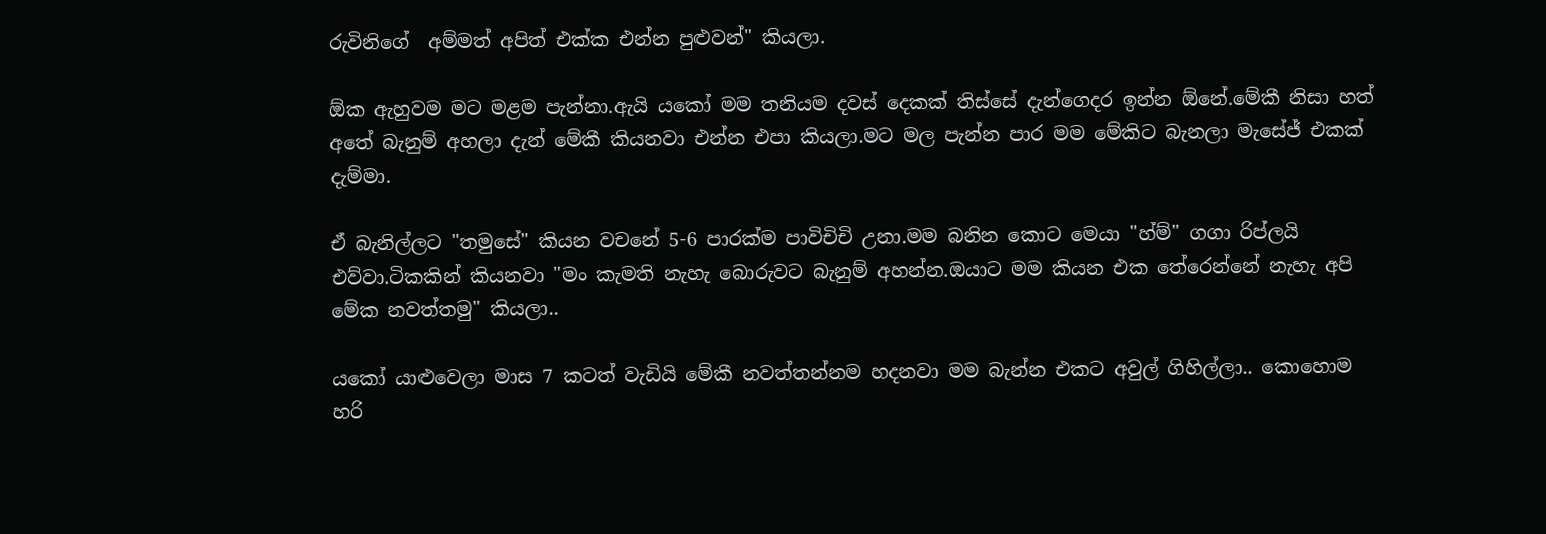රුවිනිගේ  අම්මත් අපිත් එක්ක එන්න පුළුවන්" කියලා.

ඕක ඇහුවම මට මළම පැන්නා.ඇයි යකෝ මම තනියම දවස් දෙකක් තිස්සේ දැන්ගෙදර ඉන්න ඕනේ.මේකී නිසා හත් අතේ බැනුම් අහලා දැන් මේකී කියනවා එන්න එපා කියලා.මට මල පැන්න පාර මම මේකිට බැනලා මැසේජ් එකක් දැම්මා.

ඒ බැනිල්ලට "තමුසේ" කියන වචනේ 5-6 පාරක්ම පාවිචිචි උනා.මම බනින කොට මෙයා "හ්ම්" ගගා රිප්ලයි එව්වා.ටිකකින් කියනවා "මං කැමති නැහැ බොරුවට බැනුම් අහන්න.ඔයාට මම කියන එක තේරෙන්නේ නැහැ අපි මේක නවත්තමු" කියලා..

යකෝ යාළුවෙලා මාස 7 කටත් වැඩියි මේකී නවත්තන්නම හදනවා මම බැන්න එකට අවුල් ගිහිල්ලා.. කොහොම හරි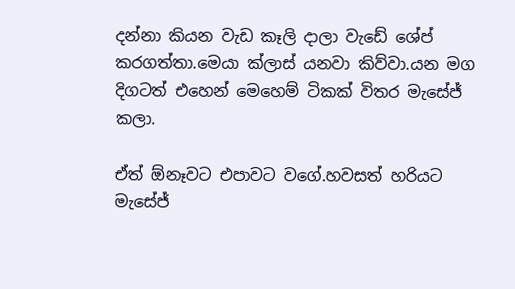දන්නා කියන වැඩ කෑලි දාලා වැඩේ ශේප් කරගත්තා.මෙයා ක්ලාස් යනවා කිව්වා.යන මග දිගටත් එහෙන් මෙහෙම් ටිකක් විතර මැසේජ් කලා.

ඒත් ඕනෑවට එපාවට වගේ.හවසත් හරියට මැසේජ්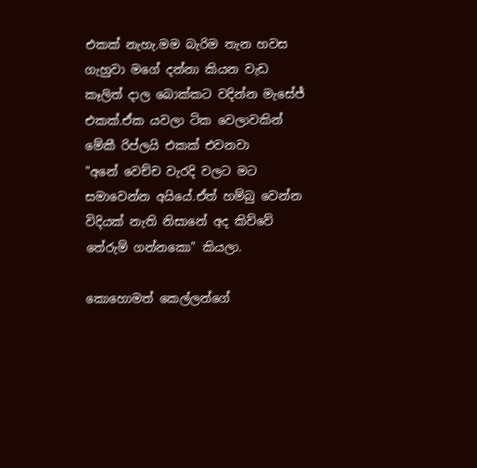එකක් නැහැ.මම බැරිම තැන හවස ගැහුවා මගේ දන්නා කියන වැඩ කෑලිත් දාල බොක්කට වදින්න මැසේජ් එකක්.ඒක යවලා ටික වෙලාවකින් මේකී රිප්ලයි එකක් එවනවා
"අනේ වෙච්ච වැරදි වලට මට සමාවෙන්න අයියේ.ඒත් හම්බු වෙන්න විදියක් නැති නිසානේ අද කිව්වේ තේරුම් ගන්නකො" කියලා.

කොහොමත් කෙල්ලන්ගේ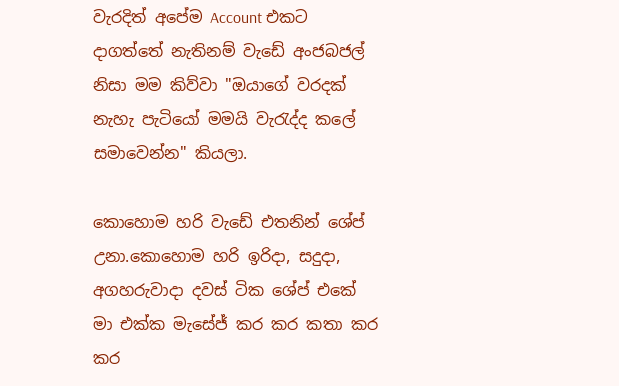වැරදිත් අපේම Account එකට දාගත්තේ නැතිනම් වැඩේ අංජබජල් නිසා මම කිව්වා "ඔයාගේ වරදක් නැහැ පැටියෝ මමයි වැරැද්ද කලේ සමාවෙන්න" කියලා.

කොහොම හරි වැඩේ එතනින් ශේප් උනා.කොහොම හරි ඉරිදා, සදුදා, අගහරුවාදා දවස් ටික ශේප් එකේ මා එක්ක මැසේජ් කර කර කතා කර කර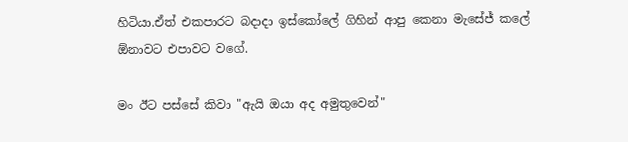හිටියා.ඒත් එකපාරට බදාදා ඉස්කෝලේ ගිහින් ආපු කෙනා මැසේජ් කලේ ඕනාවට එපාවට වගේ.

මං ඊට පස්සේ කිවා "ඇයි ඔයා අද අමුතුවෙන්"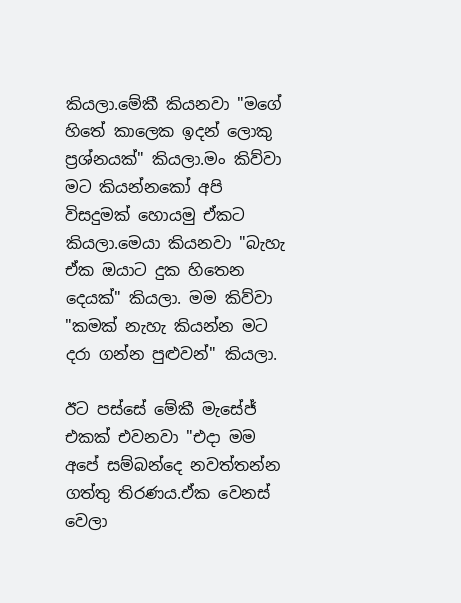කියලා.මේකී කියනවා "මගේ හිතේ කාලෙක ඉදන් ලොකු ප්‍රශ්නයක්" කියලා.මං කිව්වා මට කියන්නකෝ අපි විසදුමක් හොයමු ඒකට කියලා.මෙයා කියනවා "බැහැ ඒක ඔයාට දුක හිතෙන දෙයක්" කියලා. මම කිව්වා "කමක් නැහැ කියන්න මට දරා ගන්න පුළුවන්" කියලා.

ඊට පස්සේ මේකී මැසේජ් එකක් එවනවා "එදා මම අපේ සම්බන්දෙ නවත්තන්න ගත්තු තිරණය.ඒක වෙනස් වෙලා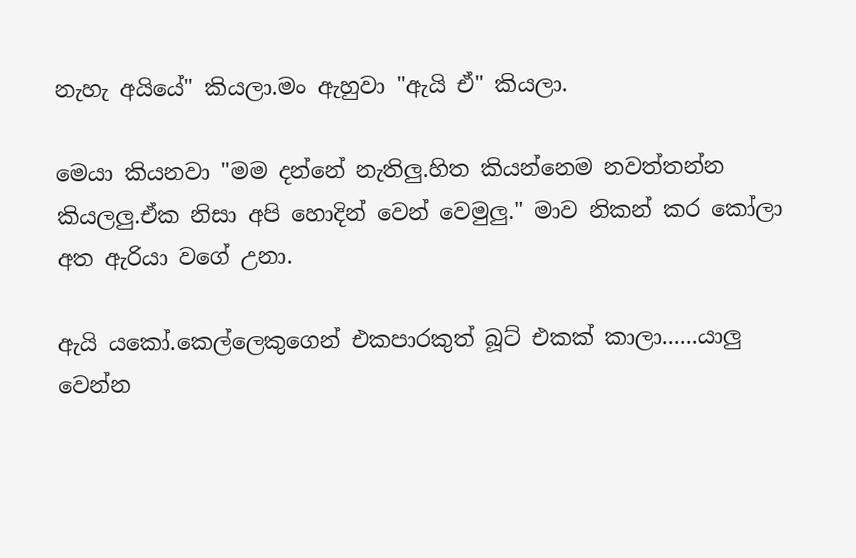නැහැ අයියේ" කියලා.මං ඇහුවා "ඇයි ඒ" කියලා.

මෙයා කියනවා "මම දන්නේ නැතිලු.හිත කියන්නෙම නවත්තන්න කියලලු.ඒක නිසා අපි හොදින් වෙන් වෙමුලු." මාව නිකන් කර කෝලා අත ඇරියා වගේ උනා.

ඇයි යකෝ.කෙල්ලෙකුගෙන් එකපාරකුත් බූට් එකක් කාලා......යාලු වෙන්න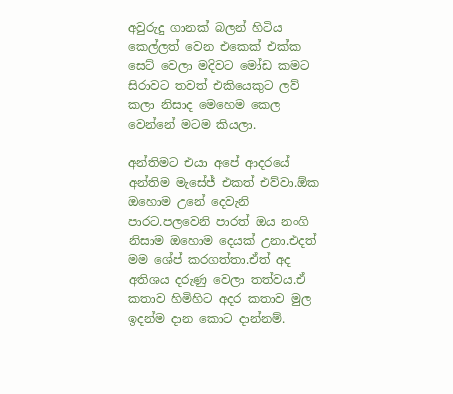අවුරුදු ගානක් බලන් හිටිය කෙල්ලත් වෙන එකෙක් එක්ක සෙට් වෙලා මදිවට මෝඩ කමට සිරාවට තවත් එකියෙකුට ලව් කලා නිසාද මෙහෙම කෙල වෙන්නේ මටම කියලා.

අන්තිමට එයා අපේ ආදරයේ අන්තිම මැසේජ් එකත් එව්වා.ඕක ඔහොම උනේ දෙවැනි පාරට.පලවෙනි පාරත් ඔය නංගි නිසාම ඔහොම දෙයක් උනා.එදත් මම ශේප් කරගත්තා.ඒත් අද අතිශය දරුණු වෙලා තත්වය.ඒ කතාව හිමිහිට අදර කතාව මුල ඉදන්ම දාන කොට දාන්නම්.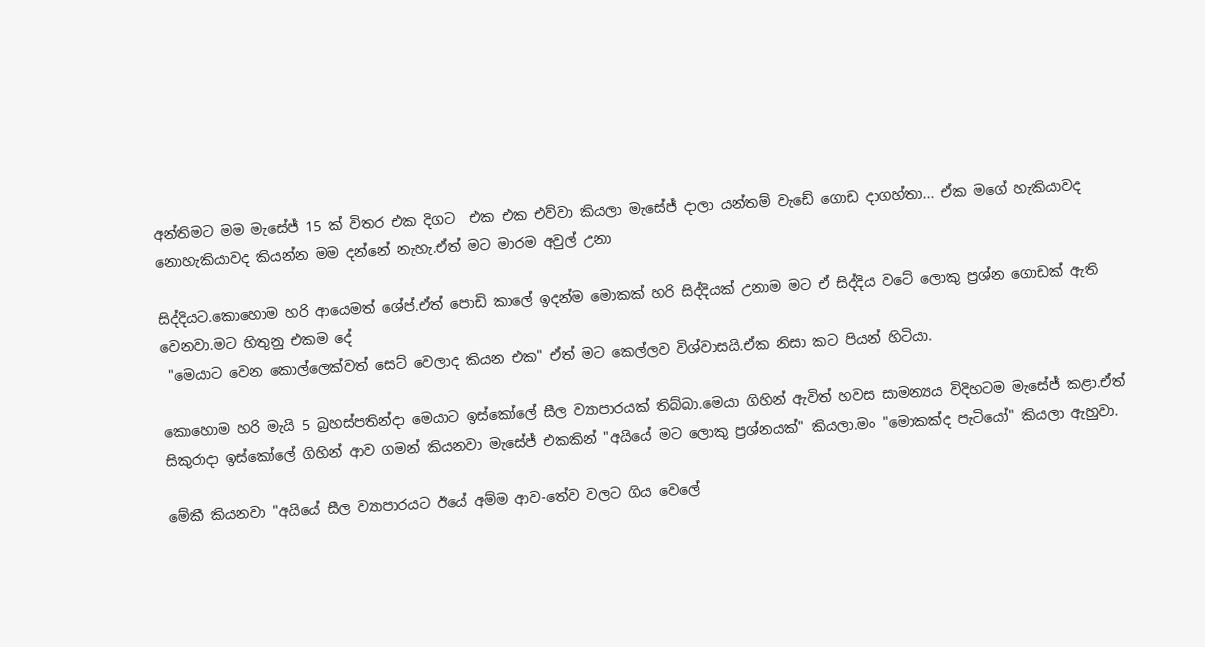අන්තිමට මම මැසේජ් 15 ක් විතර එක දිගට  එක එක එව්වා කියලා මැසේජ් දාලා යන්තම් වැඩේ ගොඩ දාගහ්තා... ඒක මගේ හැකියාවද නොහැකියාවද කියන්න මම දන්නේ නැහැ.ඒත් මට මාරම අවුල් උනා

සිද්දියට.කොහොම හරි ආයෙමත් ශේප්.ඒත් පොඩි කාලේ ඉදන්ම මොකක් හරි සිද්දියක් උනාම මට ඒ සිද්දිය වටේ ලොකු ප්‍රශ්න ගොඩක් ඇති වෙනවා.මට හිතුනු එකම දේ
 "මෙයාට වෙන කොල්ලෙක්වත් සෙට් වෙලාද කියන එක" ඒත් මට කෙල්ලව විශ්වාසයි.ඒක නිසා කට පියන් හිටියා.

කොහොම හරි මැයි 5 බ්‍රහස්පතින්දා මෙයාට ඉස්කෝලේ සීල ව්‍යාපාරයක් තිබ්බා.මෙයා ගිහින් ඇවිත් හවස සාමන්‍යය විදිහටම මැසේජ් කළා.ඒත් සිකුරාදා ඉස්කෝලේ ගිහින් ආව ගමන් කියනවා මැසේජ් එකකින් "අයියේ මට ලොකු ප්‍රශ්නයක්" කියලා.මං "මොකක්ද පැටියෝ" කියලා ඇහුවා.

මේකී කියනවා "අයියේ සීල ව්‍යාපාරයට ඊයේ අම්ම ආව-තේව වලට ගිය වෙලේ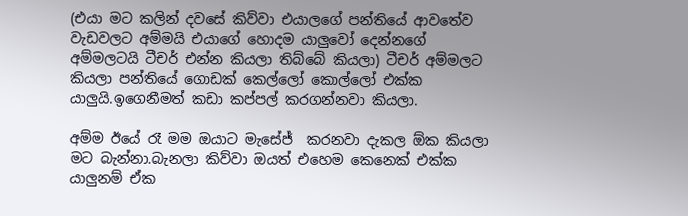(එයා මට කලින් දවසේ කිව්වා එයාලගේ පන්තියේ ආවතේව වැඩවලට අම්මයි එයාගේ හොදම යාලුවෝ දෙන්නගේ අම්මලටයි ටීචර් එන්න කියලා තිබ්බේ කියලා) ටීචර් අම්මලට කියලා පන්තියේ ගොඩක් කෙල්ලෝ කොල්ලෝ එක්ක යාලුයි.ඉගෙනීමත් කඩා කප්පල් කරගන්නවා කියලා.

අම්ම ඊයේ රෑ මම ඔයාට මැසේජ්  කරනවා දැකල ඕක කියලා මට බැන්නා.බැනලා කිව්වා ඔයත් එහෙම කෙනෙක් එක්ක යාලුනම් ඒක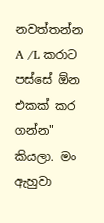නවත්තන්න A /L කරාට පස්සේ ඕන එකක් කර ගන්න" කියලා. මං ඇහුවා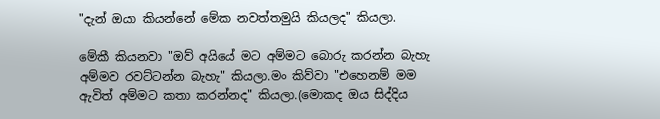"දැන් ඔයා කියන්නේ මේක නවත්තමුයි කියලද" කියලා.

මේකී කියනවා "ඔව් අයියේ මට අම්මට බොරු කරන්න බැහැ අම්මව රවට්ටන්න බැහැ" කියලා.මං කිව්වා "එහෙනම් මම ඇවිත් අම්මට කතා කරන්නද" කියලා.(මොකද ඔය සිද්දිය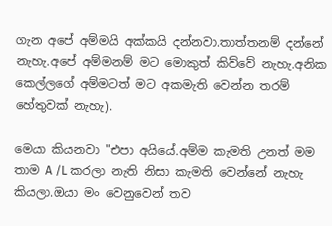ගැන අපේ අම්මයි අක්කයි දන්නවා.තාත්තනම් දන්නේ නැහැ.අපේ අම්මනම් මට මොකුත් කිව්වේ නැහැ.අනික කෙල්ලගේ අම්මටත් මට අකමැති වෙන්න තරම් හේතුවක් නැහැ).

මෙයා කියනවා "එපා අයියේ.අම්ම කැමති උනත් මම තාම A /L කරලා නැති නිසා කැමති වෙන්නේ නැහැ කියලා.ඔයා මං වෙනුවෙන් තව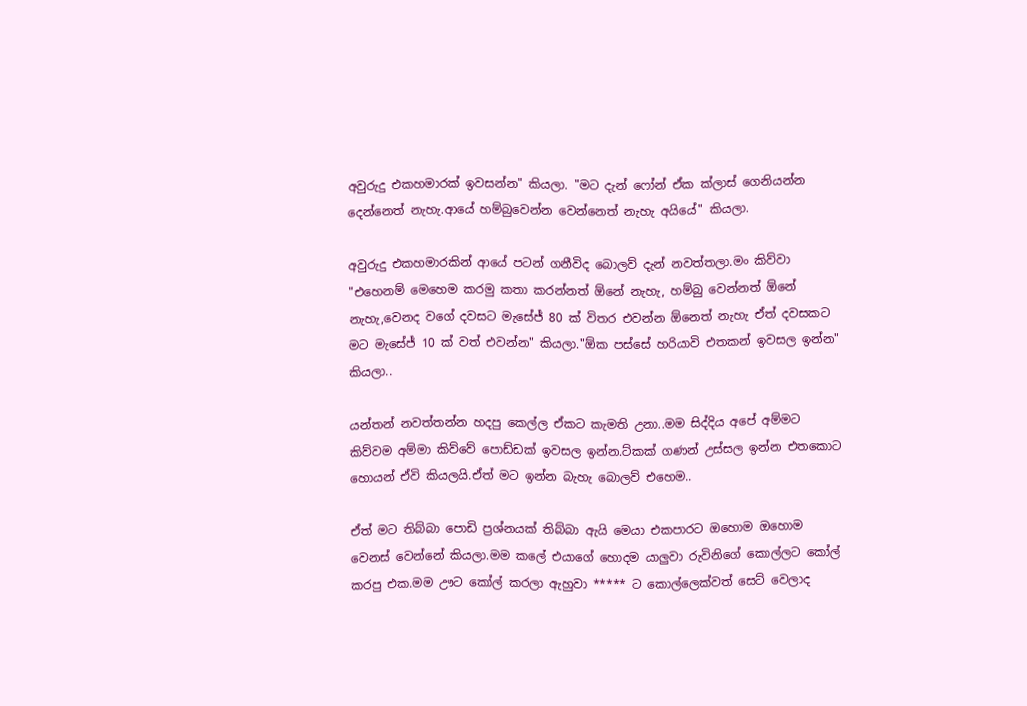අවුරුදු එකහමාරක් ඉවසන්න" කියලා. "මට දැන් ෆෝන් ඒක ක්ලාස් ගෙනියන්න දෙන්නෙත් නැහැ.ආයේ හම්බුවෙන්න වෙන්නෙත් නැහැ අයියේ" කියලා.

අවුරුදු එකහමාරකින් ආයේ පටන් ගනීවිද බොලව් දැන් නවත්තලා.මං කිව්වා "එහෙනම් මෙහෙම කරමු කතා කරන්නත් ඕනේ නැහැ, හම්බු වෙන්නත් ඕනේ නැහැ,වෙනද වගේ දවසට මැසේජ් 80 ක් විතර එවන්න ඕනෙත් නැහැ ඒත් දවසකට මට මැසේජ් 10 ක් වත් එවන්න" කියලා."ඕක පස්සේ හරියාවි එතකන් ඉවසල ඉන්න" කියලා..

යන්තන් නවත්තන්න හදපු කෙල්ල ඒකට කැමති උනා..මම සිද්දිය අපේ අම්මට කිව්වම අම්මා කිව්වේ පොඩ්ඩක් ඉවසල ඉන්න.ට්කක් ගණන් උස්සල ඉන්න එතකොට හොයන් ඒවි කියලයි.ඒත් මට ඉන්න බැහැ බොලව් එහෙම..

ඒත් මට තිබ්බා පොඩි ප්‍රශ්නයක් තිබ්බා ඇයි මෙයා එකපාරට ඔහොම ඔහොම වෙනස් වෙන්නේ කියලා.මම කලේ එයාගේ හොදම යාලුවා රුවිනිගේ කොල්ලට කෝල් කරපු එක.මම ඌට කෝල් කරලා ඇහුවා ***** ට කොල්ලෙක්වත් සෙට් වෙලාද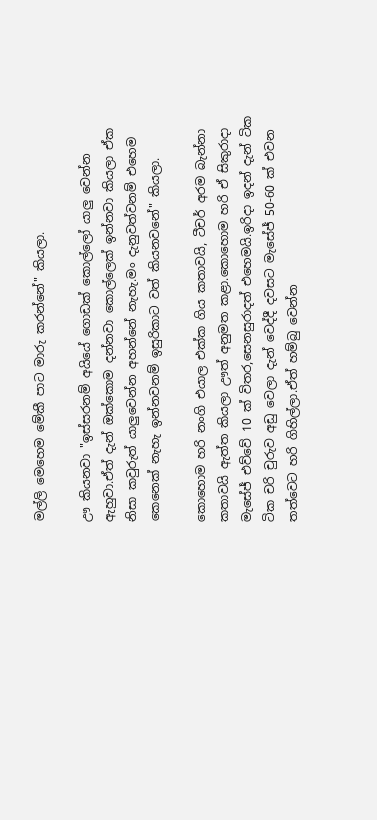මල්ලි මෙහෙම මේකී පාට මාරු කරන්නේ" කියලා.

ඌ කියනවා "ඉස්සරනම් අයියේ ගොඩක් කොල්ලෝ යාලු වෙන්න ඇහුවා.ඒත් දැන් ඔක්කොම දන්නවා කොල්ලෙක් ඉන්නවා කියලා ඒක නිසා කවුරුත් යාලුවෙන්න අහන්නේ නැහැ.මං දැනුවත්වනම් එහෙම කෙනෙක් නැහැ ඉන්නවනම් ඉසුරිකාට වත් කියනවනේ" කියලා.

කොහොම හරි නංගි එයාල එක්ක ගිය කතාවයි, ටීචර් අරම බැන්නා කතාවයි ඇත්ත කියලා ඌත් අනුමත කළා.කොහොම හරි ඒ සිකුරාදා මැසේජ් එව්වේ 10 ක් විතර,සෙනසුරාදත් එහෙමයි.ඉරිදා ඉදන් දැන් ටික ටික චරි චුරුව අඩු වෙලා දැන් වෙද්දී දවසට මැසේජ් 50-60 ක් එවන තත්වෙට හරි ගිහිල්ලා.ඒත් හම්බු වෙන්න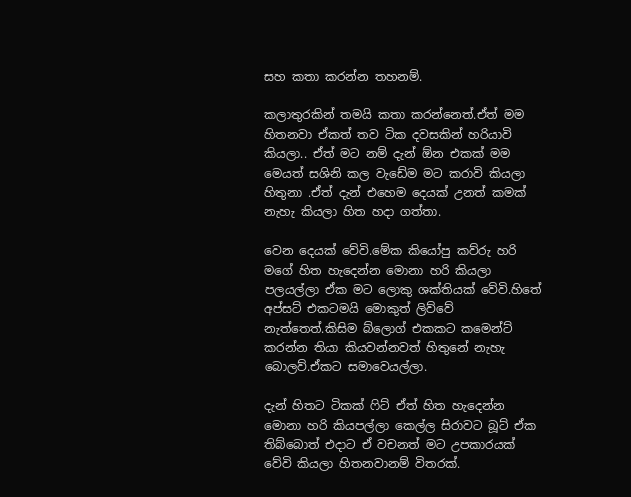සහ කතා කරන්න තහනම්.

කලාතුරකින් තමයි කතා කරන්නෙත්.ඒත් මම හිතනවා ඒකත් තව ටික දවසකින් හරියාවි කියලා.. ඒත් මට නම් දැන් ඕන එකක් මම මෙයත් සශිනි කල වැඩේම මට කරාවි කියලා හිතුනා .ඒත් දැන් එහෙම දෙයක් උනත් කමක් නැහැ කියලා හිත හදා ගත්තා.

වෙන දෙයක් වේවි.මේක කියෝපු කව්රු හරි මගේ හිත හැදෙන්න මොනා හරි කියලා පලයල්ලා ඒක මට ලොකු ශක්තියක් වේවි.හිතේ අප්සට් එකටමයි මොකුත් ලිව්වේ නැත්තෙත්.කිසිම බ්ලොග් එකකට කමෙන්ට්
කරන්න තියා කියවන්නවත් හිතුනේ නැහැ බොලව්.ඒකට සමාවෙයල්ලා.

දැන් හිතට ටිකක් ෆිට් ඒත් හිත හැදෙන්න මොනා හරි කියපල්ලා කෙල්ල සිරාවට බූට් ඒක තිබ්බොත් එදාට ඒ වචනත් මට උපකාරයක් වේවි කියලා හිතනවානම් විතරක්.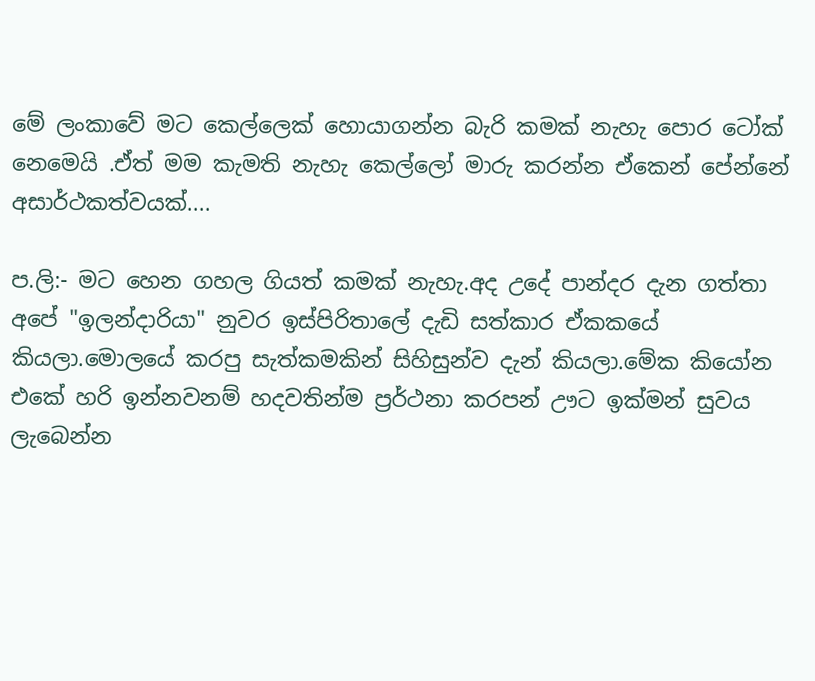මේ ලංකාවේ මට කෙල්ලෙක් හොයාගන්න බැරි කමක් නැහැ පොර ටෝක් නෙමෙයි .ඒත් මම කැමති නැහැ කෙල්ලෝ මාරු කරන්න ඒකෙන් පේන්නේ අසාර්ථකත්වයක්....

ප.ලි:- මට හෙන ගහල ගියත් කමක් නැහැ.අද උදේ පාන්දර දැන ගත්තා අපේ "ඉලන්දාරියා" නුවර ඉස්පිරිතාලේ දැඩි සත්කාර ඒකකයේ කියලා.මොලයේ කරපු සැත්කමකින් සිහිසුන්ව දැන් කියලා.මේක කියෝන එකේ හරි ඉන්නවනම් හදවතින්ම ප්‍රර්ථනා කරපන් ඌට ඉක්මන් සුවය ලැබෙන්න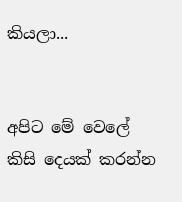කියලා...


අපිට මේ වෙලේ කිසි දෙයක් කරන්න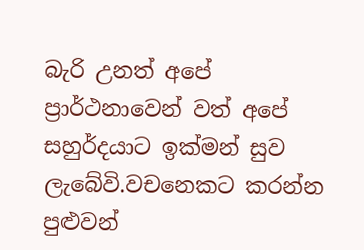බැරි උනත් අපේ ප්‍රාර්ථනාවෙන් වත් අපේ සහුර්දයාට ඉක්මන් සුව ලැබේවි.වචනෙකට කරන්න පුළුවන්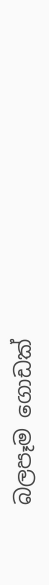බලපෑම ගොඩක්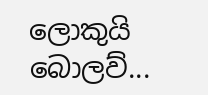ලොකුයි බොලව්...